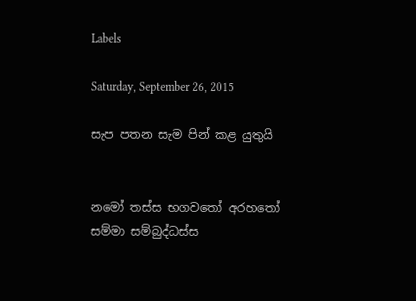Labels

Saturday, September 26, 2015

සැප පතන සැම පින් කළ යුතුයි


නමෝ තස්ස භගවතෝ අරහතෝ සම්මා සම්බුද්ධස්ස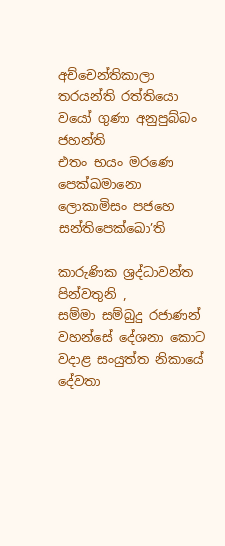අච්චෙන්තිකාලා තරයන්ති රත්තියො
වයෝ ගුණා අනුපුබ්බං ජහන්ති
එතං භයං මරණෙ පෙක්ඛමානො
ලොකාමිසං පජහෙ සන්තිපෙක්ඛො’ති

කාරුණික ශ්‍රද්ධාවන්ත පින්වතුනි ,
සම්මා සම්බුදු රජාණන් වහන්සේ දේශනා කොට වදාළ සංයුත්ත නිකායේ දේවතා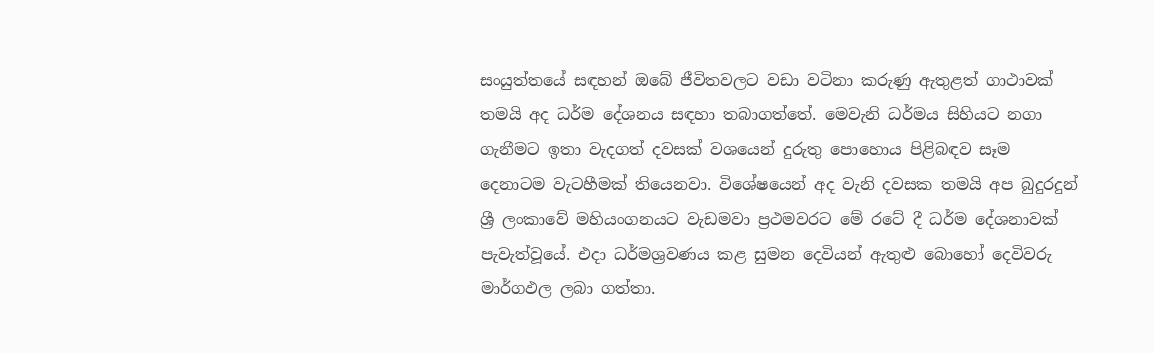සංයුත්තයේ සඳහන් ඔබේ ජීවිතවලට වඩා වටිනා කරුණු ඇතුළත් ගාථාවක් තමයි අද ධර්ම දේශනය සඳහා තබාගත්තේ. මෙවැනි ධර්මය සිහියට නගා ගැනීමට ඉතා වැදගත් දවසක් වශයෙන් දුරුතු පොහොය පිළිබඳව සෑම දෙනාටම වැටහීමක් තියෙනවා. විශේෂයෙන් අද වැනි දවසක තමයි අප බුදුරදුන් ශ්‍රී ලංකාවේ මහියංගනයට වැඩමවා ප්‍රථමවරට මේ රටේ දී ධර්ම දේශනාවක් පැවැත්වූයේ. එදා ධර්මශ්‍රවණය කළ සුමන දෙවියන් ඇතුළු බොහෝ දෙවිවරු මාර්ගඵල ලබා ගත්තා.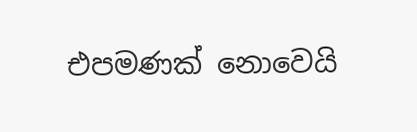එපමණක් නොවෙයි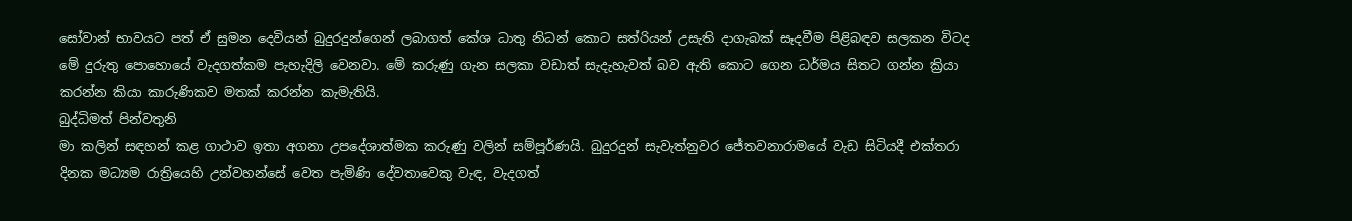සෝවාන් භාවයට පත් ඒ සුමන දෙවියන් බුදුරදුන්ගෙන් ලබාගත් කේශ ධාතු නිධන් කොට සත්රියන් උසැති දාගැබක් සෑදවීම පිළිබඳව සලකන විටද මේ දුරුතු පොහොයේ වැදගත්කම පැහැදිලි වෙනවා. මේ කරුණු ගැන සලකා වඩාත් සැදැහැවත් බව ඇති කොට ගෙන ධර්මය සිතට ගන්න ක්‍රියා කරන්න කියා කාරුණිකව මතක් කරන්න කැමැතියි.
බුද්ධිමත් පින්වතුනි
මා කලින් සඳහන් කළ ගාථාව ඉතා අගනා උපදේශාත්මක කරුණු වලින් සම්පූර්ණයි. බුදුරදුන් සැවැත්නුවර ජේතවනාරාමයේ වැඩ සිටියදී එක්තරා දිනක මධ්‍යම රාත්‍රියෙහි උන්වහන්සේ වෙත පැමිණි දේවතාවෙකු වැඳ, වැදගත්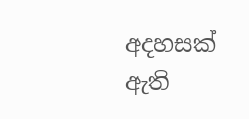අදහසක් ඇති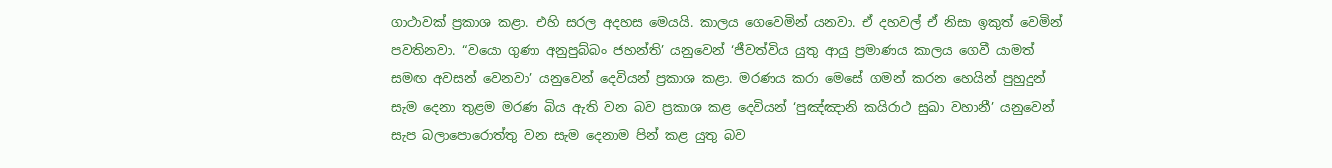ගාථාවක් ප්‍රකාශ කළා. එහි සරල අදහස මෙයයි. කාලය ගෙවෙමින් යනවා. ඒ දහවල් ඒ නිසා ඉකුත් වෙමින් පවතිනවා. “වයො ගුණා අනුපුබ්බං ජහන්ති’ යනුවෙන් ‘ජීවත්විය යුතු ආයු ප්‍රමාණය කාලය ගෙවී යාමත් සමඟ අවසන් වෙනවා’ යනුවෙන් දෙවියන් ප්‍රකාශ කළා. මරණය කරා මෙසේ ගමන් කරන හෙයින් පුහුදුන් සැම දෙනා තුළම මරණ බිය ඇති වන බව ප්‍රකාශ කළ දෙවියන් ‘පුඤ්ඤානි කයිරාථ සුඛා වහානී’ යනුවෙන් සැප බලාපොරොත්තු වන සැම දෙනාම පින් කළ යුතු බව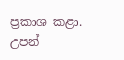ප්‍රකාශ කළා.
උපන්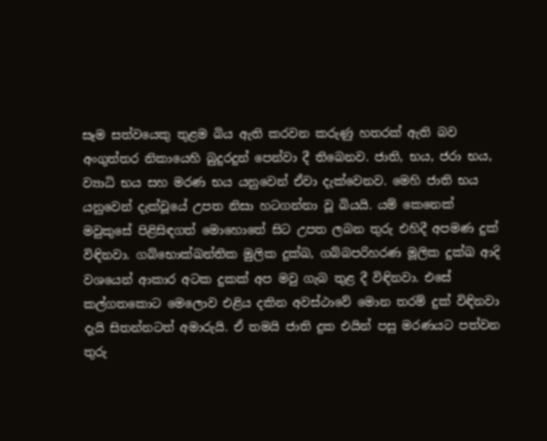සෑම සත්වයෙකු තුළම බිය ඇති කරවන කරුණු හතරක් ඇති බව අංගුත්තර නිකායෙහි බුදුරදුන් පෙන්වා දී තිබෙනව. ජාති, භය, ජරා භය, ව්‍යාධි භය සහ මරණ භය යනුවෙන් ඒවා දැක්වෙනව. මෙහි ජාති භය යනුවෙන් දැක්වූයේ උපත නිසා හටගන්නා වූ බියයි. යම් කෙනෙක් මවුකුසේ පිළිසිඳගත් මොහොතේ සිට උපත ලබන තුරු එහිදී අපමණ දුක් විඳිනවා. ගබ්භොක්ඛන්තික මුලික දුක්ඛ, ගබ්බපරිහරණ මූලික දුක්ඛ ආදි වශයෙන් ආකාර අටක දුකක් අප මවු ගැබ තුළ දී විඳිනවා. එසේ කල්ගතකොට මෙලොව එළිය දකින අවස්ථාවේ මොන තරම් දුක් විඳිනවා දැයි සිතන්නටත් අමාරුයි. ඒ තමයි ජාති දුක එයින් පසු මරණයට පත්වන තුරු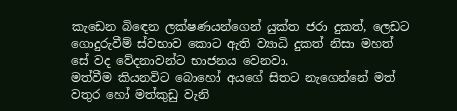කැඩෙන බිඳෙන ලක්ෂණයන්ගෙන් යුක්ත ජරා දුකත්, ලෙඩට ගොදුරුවීම් ස්වභාව කොට ඇති ව්‍යාධි දුකත් නිසා මහත් සේ වද වේදනාවන්ට භාජනය වෙනවා.
මත්වීම කියනවිට බොහෝ අයගේ සිතට නැගෙන්නේ මත් වතුර හෝ මත්කුඩු වැනි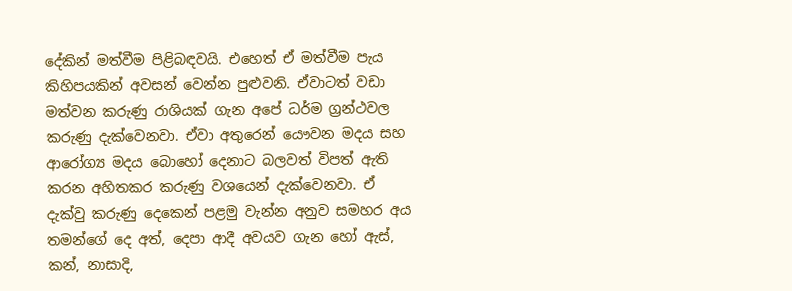දේකින් මත්වීම පිළිබඳවයි. එහෙත් ඒ මත්වීම පැය කිහිපයකින් අවසන් වෙන්න පුළුවනි. ඒවාටත් වඩා මත්වන කරුණු රාශියක් ගැන අපේ ධර්ම ග්‍රන්ථවල කරුණු දැක්වෙනවා. ඒවා අතුරෙන් යෞවන මදය සහ ආරෝග්‍ය මදය බොහෝ දෙනාට බලවත් විපත් ඇති කරන අහිතකර කරුණු වශයෙන් දැක්වෙනවා. ඒ දැක්වු කරුණු දෙකෙන් පළමු වැන්න අනුව සමහර අය තමන්ගේ දෙ අත්, දෙපා ආදී අවයව ගැන හෝ ඇස්, කන්, නාසාදි,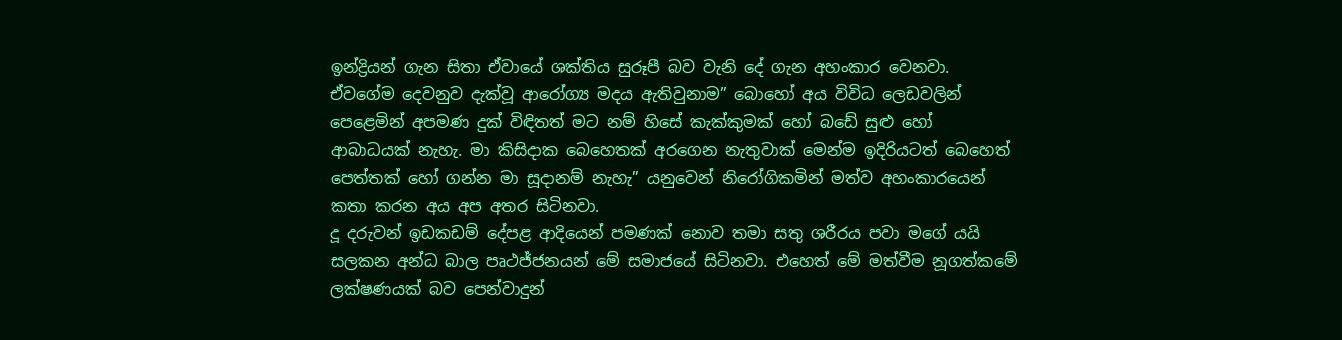ඉන්ද්‍රියන් ගැන සිතා ඒවායේ ශක්තිය සුරූපී බව වැනි දේ ගැන අහංකාර වෙනවා. ඒවගේම දෙවනුව දැක්වූ ආරෝග්‍ය මදය ඇතිවුනාම” බොහෝ අය විවිධ ලෙඩවලින් පෙළෙමින් අපමණ දුක් විඳිතත් මට නම් හිසේ කැක්කුමක් හෝ බඩේ සුළු හෝ ආබාධයක් නැහැ. මා කිසිදාක බෙහෙතක් අරගෙන නැතුවාක් මෙන්ම ඉදිරියටත් බෙහෙත් පෙත්තක් හෝ ගන්න මා සූදානම් නැහැ” යනුවෙන් නිරෝගිකමින් මත්ව අහංකාරයෙන් කතා කරන අය අප අතර සිටිනවා.
දූ දරුවන් ඉඩකඩම් දේපළ ආදියෙන් පමණක් නොව තමා සතු ශරීරය පවා මගේ යයි සලකන අන්ධ බාල පෘථජ්ජනයන් මේ සමාජයේ සිටිනවා. එහෙත් මේ මත්වීම නූගත්කමේ ලක්ෂණයක් බව පෙන්වාදුන්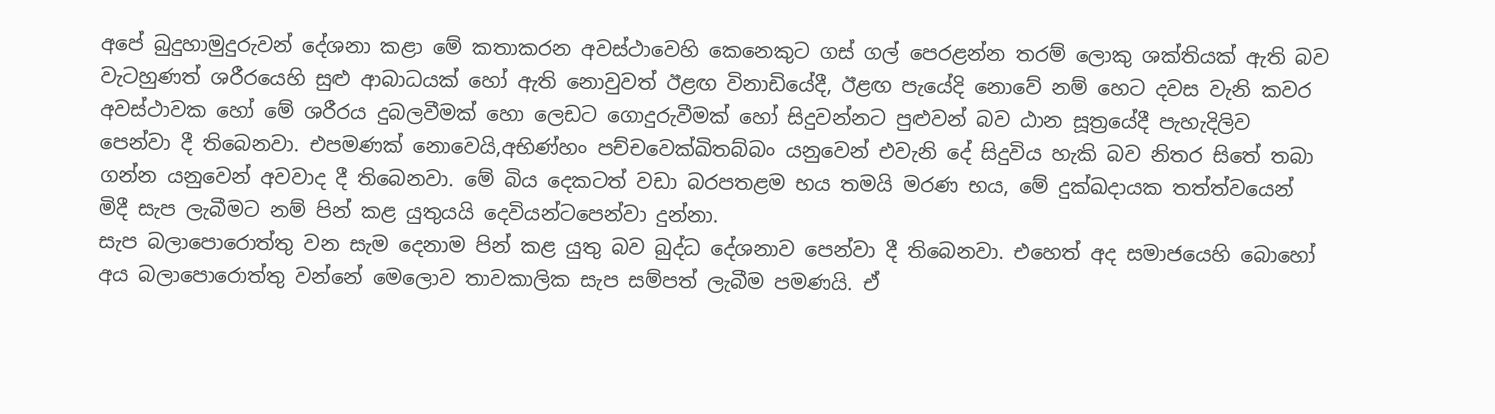අපේ බුදුහාමුදුරුවන් දේශනා කළා මේ කතාකරන අවස්ථාවෙහි කෙනෙකුට ගස් ගල් පෙරළන්න තරම් ලොකු ශක්තියක් ඇති බව වැටහුණත් ශරීරයෙහි සුළු ආබාධයක් හෝ ඇති නොවුවත් ඊළඟ විනාඩියේදී, ඊළඟ පැයේදි නොවේ නම් හෙට දවස වැනි කවර අවස්ථාවක හෝ මේ ශරීරය දුබලවීමක් හො ලෙඩට ගොදුරුවීමක් හෝ සිදුවන්නට පුළුවන් බව ඨාන සූත්‍රයේදී පැහැදිලිව පෙන්වා දී තිබෙනවා. එපමණක් නොවෙයි,අභිණ්හං පච්චවෙක්ඛිතබ්බං යනුවෙන් එවැනි දේ සිදුවිය හැකි බව නිතර සිතේ තබා ගන්න යනුවෙන් අවවාද දී තිබෙනවා. මේ බිය දෙකටත් වඩා බරපතළම භය තමයි මරණ භය, මේ දුක්ඛදායක තත්ත්වයෙන් මිදී සැප ලැබීමට නම් පින් කළ යුතුයයි දෙවියන්ටපෙන්වා දුන්නා.
සැප බලාපොරොත්තු වන සැම දෙනාම පින් කළ යුතු බව බුද්ධ දේශනාව පෙන්වා දී තිබෙනවා. එහෙත් අද සමාජයෙහි බොහෝ අය බලාපොරොත්තු වන්නේ මෙලොව තාවකාලික සැප සම්පත් ලැබීම පමණයි. ඒ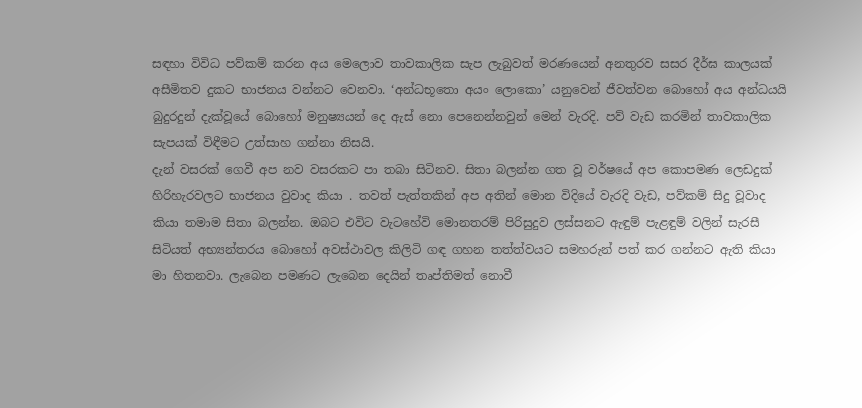සඳහා විවිධ පව්කම් කරන අය මෙලොව තාවකාලික සැප ලැබුවත් මරණයෙන් අනතුරව සසර දීර්ඝ කාලයක් අසීමිතව දුකට භාජනය වන්නට වෙනවා. ‘අන්ධභූතො අයං ලොකො’ යනුවෙන් ජීවත්වන බොහෝ අය අන්ධයයි බුදුරදුන් දැක්වූයේ බොහෝ මනුෂ්‍යයන් දෙ ඇස් නො පෙනෙන්නවුන් මෙන් වැරදි. පව් වැඩ කරමින් තාවකාලික සැපයක් විඳීමට උත්සාහ ගන්නා නිසයි.
දැන් වසරක් ගෙවී අප නව වසරකට පා තබා සිටිනව. සිතා බලන්න ගත වූ වර්ෂයේ අප කොපමණ ලෙඩදුක් හිරිහැරවලට භාජනය වුවාද කියා . තවත් පැත්තකින් අප අතින් මොන විදියේ වැරදි වැඩ, පව්කම් සිදු වූවාද කියා තමාම සිතා බලන්න. ඔබට එවිට වැටහේවි මොනතරම් පිරිසුදුව ලස්සනට ඇඳුම් පැළඳුම් වලින් සැරසී සිටියත් අභ්‍යන්තරය බොහෝ අවස්ථාවල කිලිටි ගඳ ගහන තත්ත්වයට සමහරුන් පත් කර ගන්නට ඇති කියා මා හිතනවා. ලැබෙන පමණට ලැබෙන දෙයින් තෘප්තිමත් නොවී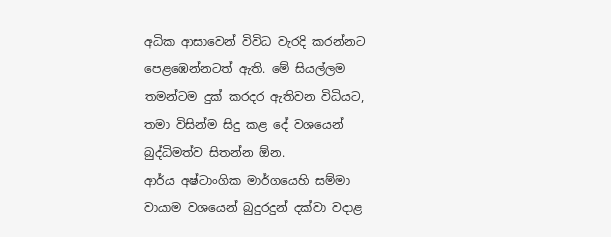අධික ආසාවෙන් විවිධ වැරදි කරන්නට පෙළඹෙන්නටත් ඇති. මේ සියල්ලම තමන්ටම දුක් කරදර ඇතිවන විධියට, තමා විසින්ම සිදු කළ දේ වශයෙන් බුද්ධිමත්ව සිතන්න ඕන.
ආර්ය අෂ්ටාංගික මාර්ගයෙහි සම්මා වායාම වශයෙන් බුදුරදුන් දක්වා වදාළ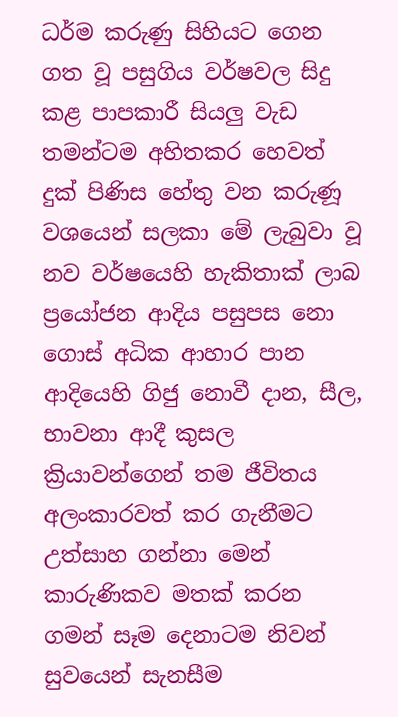ධර්ම කරුණු සිහියට ගෙන ගත වූ පසුගිය වර්ෂවල සිදු කළ පාපකාරී සියලු වැඩ තමන්ටම අහිතකර හෙවත් දුක් පිණිස හේතු වන කරුණූ වශයෙන් සලකා මේ ලැබුවා වූ නව වර්ෂයෙහි හැකිතාක් ලාබ ප්‍රයෝජන ආදිය පසුපස නො ගොස් අධික ආහාර පාන ආදියෙහි ගිජු නොවී දාන, සීල, භාවනා ආදී කුසල ක්‍රියාවන්ගෙන් තම ජීවිතය අලංකාරවත් කර ගැනීමට උත්සාහ ගන්නා මෙන් කාරුණිකව මතක් කරන ගමන් සෑම දෙනාටම නිවන් සුවයෙන් සැනසීම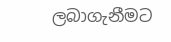ලබාගැනීමට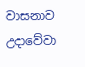වාසනාව උදාවේවා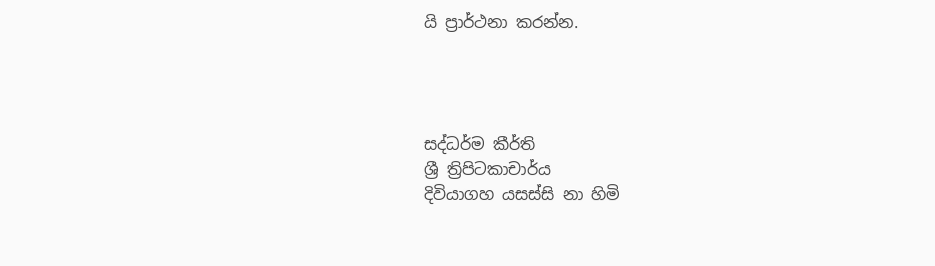යි ප්‍රාර්ථනා කරන්න.




සද්ධර්ම කීර්ති
ශ්‍රී ත්‍රිපිටකාචාර්ය
දිවියාගහ යසස්සි නා හිමි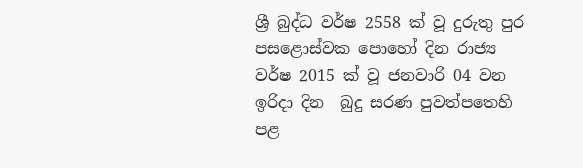ශ්‍රී බුද්ධ වර්ෂ 2558 ක් වූ දුරුතු පුර පසළොස්වක පොහෝ දින රාජ්‍ය වර්ෂ 2015 ක් වූ ජනවාරි 04 වන ඉරිදා දින  බුදු සරණ පුවත්පතෙහි පළ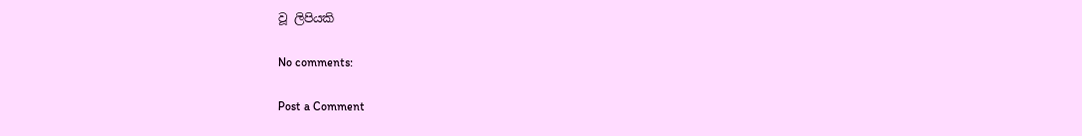වූ ලිපියකි

No comments:

Post a Comment